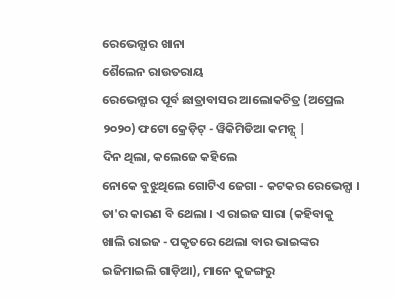ରେଭେନ୍ସାର ଖାନା
ଶୈଲେନ ରାଉତରାୟ
ରେଭେନ୍ସାର ପୂର୍ବ ଛାତ୍ରାବାସର ଆଲୋକଚିତ୍ର (ଅପ୍ରେଲ ୨୦୨୦) ଫଟୋ କ୍ରେଡ଼ିଟ୍ - ୱିକିମିଡିଆ କମନ୍ସ୍ |
ଦିନ ଥିଲା, କଲେଜେ କହିଲେ
ନୋକେ ବୁଝୁଥିଲେ ଗୋଟିଏ ଜେଗା - କଟକର ରେଭେନ୍ସା । ତା'ର କାରଣ ବି ଥେଲା । ଏ ରାଇଜ ସାରା (କହିବାକୁ
ଖାଲି ରାଇଜ - ପକୃତରେ ଥେଲା ବାର ଭାଇଙ୍କର ଇଜିମାଇଲି ଗାଡ଼ିଆ), ମାନେ କୁଜଙ୍ଗରୁ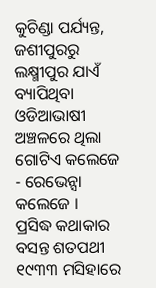କୁଚିଣ୍ଡା ପର୍ଯ୍ୟନ୍ତ,
ଜଶୀପୁରରୁ ଲକ୍ଷ୍ମୀପୁର ଯାଏଁ ବ୍ୟାପିଥିବା ଓଡିଆଭାଷୀ ଅଞ୍ଚଳରେ ଥିଲା ଗୋଟିଏ କଲେଜେ - ରେଭେନ୍ସା
କଲେଜେ ।
ପ୍ରସିଦ୍ଧ କଥାକାର ବସନ୍ତ ଶତପଥୀ ୧୯୩୩ ମସିହାରେ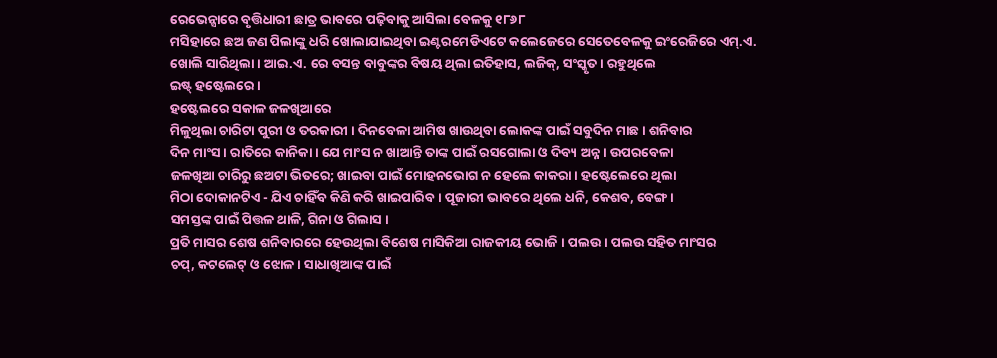ରେଭେନ୍ସାରେ ବୃତ୍ତିଧାରୀ ଛାତ୍ର ଭାବରେ ପଢ଼ିବାକୁ ଆସିଲା ବେଳକୁ ୧୮୬୮
ମସିହାରେ ଛଅ ଜଣ ପିଲାଙ୍କୁ ଧରି ଖୋଲାଯାଇଥିବା ଇଣ୍ଟରମେଡିଏଟେ କଲେଜେରେ ସେତେବେଳକୁ ଇଂରେଜିରେ ଏମ୍.ଏ.
ଖୋଲି ସାରିଥିଲା । ଆଇ.ଏ. ରେ ବସନ୍ତ ବାବୁଙ୍କର ବିଷୟ ଥିଲା ଇତିହାସ, ଲଜିକ୍, ସଂସ୍କୃତ । ରହୁଥିଲେ
ଇଷ୍ଟ୍ ହଷ୍ଟେଲରେ ।
ହଷ୍ଟେଲରେ ସକାଳ ଜଳଖିଆରେ
ମିଳୁଥିଲା ଚାରିଟା ପୁରୀ ଓ ତରକାରୀ । ଦିନବେଳା ଆମିଷ ଖାଉଥିବା ଲୋକଙ୍କ ପାଇଁ ସବୁଦିନ ମାଛ । ଶନିବାର
ଦିନ ମାଂସ । ରାତିରେ କାନିକା । ଯେ ମାଂସ ନ ଖାଆନ୍ତି ତାଙ୍କ ପାଇଁ ରସଗୋଲା ଓ ଦିବ୍ୟ ଅନ୍ନ । ଉପରବେଳା
ଜଳଖିଆ ଚାରିରୁ ଛଅଟା ଭିତରେ; ଖାଇବା ପାଇଁ ମୋହନଭୋଗ ନ ହେଲେ କାକରା । ହଷ୍ଟେଲେରେ ଥିଲା
ମିଠା ଦୋକାନଟିଏ - ଯିଏ ଚାହିଁବ କିଣି କରି ଖାଇପାରିବ । ପୂଜାରୀ ଭାବରେ ଥିଲେ ଧନି, କେଶବ, ବେଙ୍ଗ ।
ସମସ୍ତଙ୍କ ପାଇଁ ପିତ୍ତଳ ଥାଳି, ଗିନା ଓ ଗିଲାସ ।
ପ୍ରତି ମାସର ଶେଷ ଶନିବାରରେ ହେଉଥିଲା ବିଶେଷ ମାସିକିଆ ରାଜକୀୟ ଭୋଜି । ପଲଉ । ପଲଉ ସହିତ ମାଂସର
ଚପ୍, କଟଲେଟ୍ ଓ ଝୋଳ । ସାଧାଖିଆଙ୍କ ପାଇଁ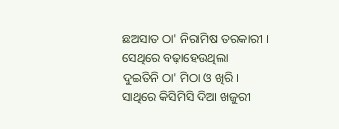ଛଅସାତ ଠା' ନିରାମିଷ ତରକାରୀ । ସେଥିରେ ବଢ଼ାହେଉଥିଲା
ଦୁଇତିନି ଠା' ମିଠା ଓ ଖିରି । ସାଥିରେ କିସିମିସି ଦିଆ ଖଜୁରୀ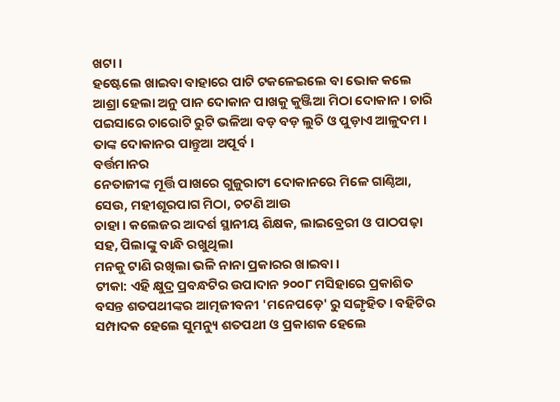ଖଟା ।
ହଷ୍ଟେଲେ ଖାଇବା ବାହାରେ ପାଟି ଟକଳେଇଲେ ବା ଭୋକ କଲେ ଆଶ୍ରା ହେଲା ଅନୁ ପାନ ଦୋକାନ ପାଖକୁ କୁଞ୍ଜିଆ ମିଠା ଦୋକାନ । ଚାରି ପଇସାରେ ଚାରୋଟି ରୁଟି ଭଳିଆ ବଡ଼ ବଡ଼ ଲୁଚି ଓ ପୁଡ଼ାଏ ଆଳୁଦମ । ତାଙ୍କ ଦୋକାନର ପାନ୍ତୁଆ ଅପୂର୍ବ ।
ବର୍ତ୍ତମାନର
ନେତାଜୀଙ୍କ ମୂର୍ତ୍ତି ପାଖରେ ଗୁଜୁରାଟୀ ଦୋକାନରେ ମିଳେ ଗାଣ୍ଠିଆ, ସେଉ, ମହୀଶୂରପାଗ ମିଠା, ଚଟଣି ଆଉ
ଚାହା । କଲେଜର ଆଦର୍ଶ ସ୍ଥାନୀୟ ଶିକ୍ଷକ, ଲାଇବ୍ରେରୀ ଓ ପାଠପଢ଼ା ସହ, ପିଲାଙ୍କୁ ବାନ୍ଧି ରଖୁଥିଲା
ମନକୁ ଟାଣି ରଖିଲା ଭଳି ନାନା ପ୍ରକାରର ଖାଇବା ।
ଟୀକା: ଏହି କ୍ଷୁଦ୍ର ପ୍ରବନ୍ଧଟିର ଉପାଦାନ ୨୦୦୮ ମସିହାରେ ପ୍ରକାଶିତ ବସନ୍ତ ଶତପଥୀଙ୍କର ଆତ୍ମଜୀବନୀ 'ମନେପଡ଼େ' ରୁ ସଙ୍ଗୃହିତ । ବହିଟିର ସମ୍ପାଦକ ହେଲେ ସୁମନ୍ୟୁ ଶତପଥୀ ଓ ପ୍ରକାଶକ ହେଲେ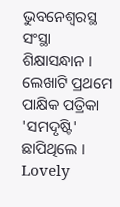ଭୁବନେଶ୍ୱରସ୍ଥ ସଂସ୍ଥା ଶିକ୍ଷାସନ୍ଧାନ । ଲେଖାଟି ପ୍ରଥମେ ପାକ୍ଷିକ ପତ୍ରିକା 'ସମଦୃଷ୍ଟି' ଛାପିଥିଲେ ।
Lovely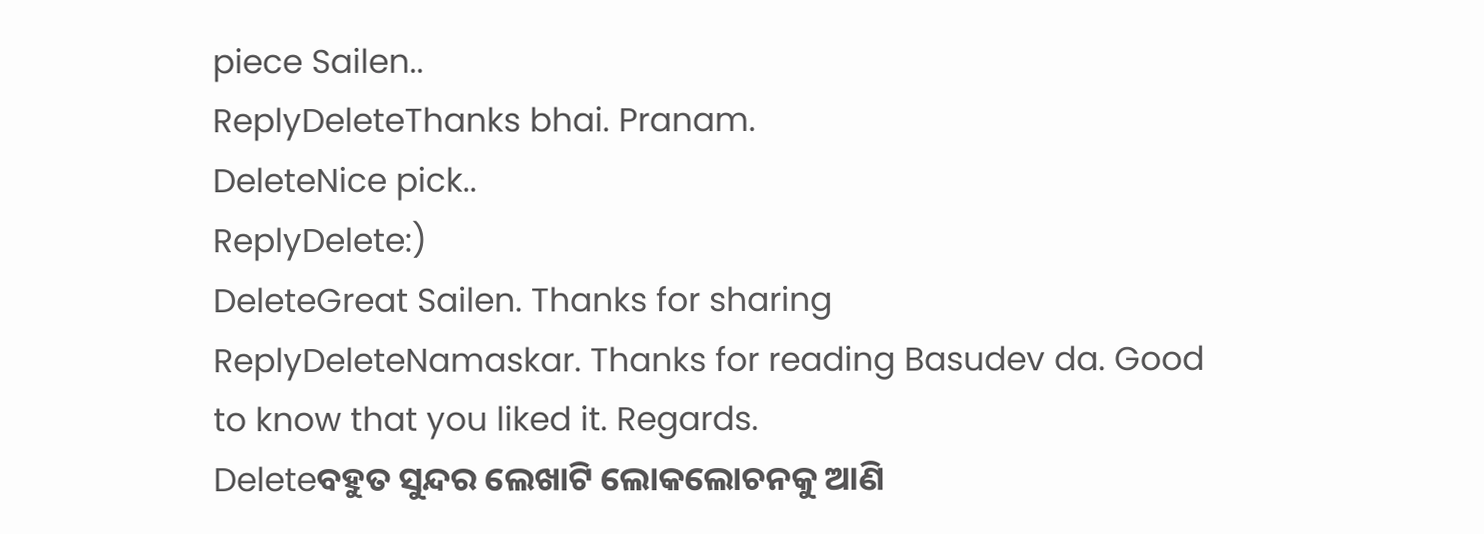piece Sailen..
ReplyDeleteThanks bhai. Pranam.
DeleteNice pick..
ReplyDelete:)
DeleteGreat Sailen. Thanks for sharing
ReplyDeleteNamaskar. Thanks for reading Basudev da. Good to know that you liked it. Regards.
Deleteବହୁତ ସୁନ୍ଦର ଲେଖାଟି ଲୋକଲୋଚନକୁ ଆଣି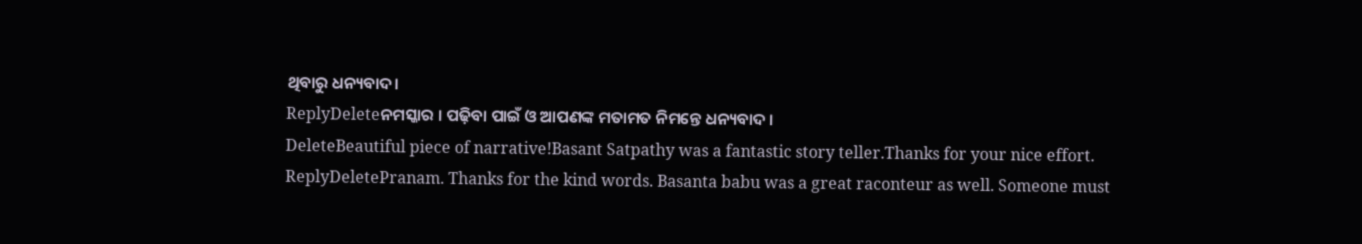ଥିବାରୁ ଧନ୍ୟବାଦ।
ReplyDeleteନମସ୍କାର । ପଢ଼ିବା ପାଇଁ ଓ ଆପଣଙ୍କ ମତାମତ ନିମନ୍ତେ ଧନ୍ୟବାଦ ।
DeleteBeautiful piece of narrative!Basant Satpathy was a fantastic story teller.Thanks for your nice effort.
ReplyDeletePranam. Thanks for the kind words. Basanta babu was a great raconteur as well. Someone must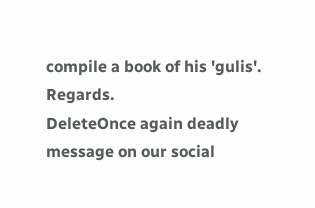compile a book of his 'gulis'. Regards.
DeleteOnce again deadly message on our social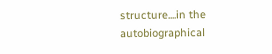structure....in the autobiographical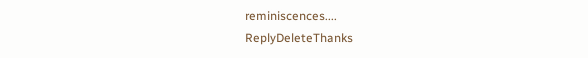reminiscences....
ReplyDeleteThanks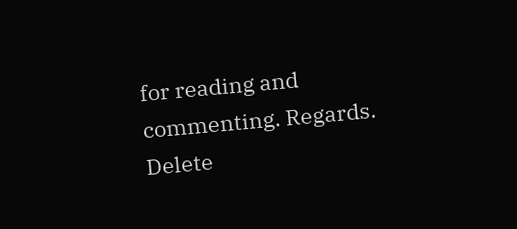for reading and commenting. Regards.
Delete